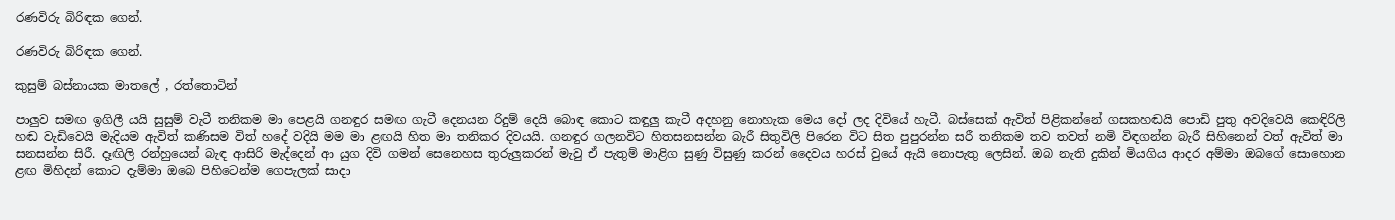රණවිරු බිරිඳක ගෙන්.

රණවිරු බිරිඳක ගෙන්.

කුසුම් බස්නායක මාතලේ , රත්තොටින්

පාලුව සමඟ ඉගිලී යයි සුසුම් වැටී තනිකම මා පෙළයි ගනඳුර සමඟ ගැටී දෙනයන රිදුම් දෙයි බොඳ කොට කඳුලු කැටී අදහනු නොහැක මෙය දෝ ලද දිවියේ හැටී. බස්සෙක් ඇවිත් පිළිකන්නේ ගසකහඬයි පොඩි පුතු අවදිවෙයි කෙඳිරිලි හඬ වැඩිවෙයි මැදියම ඇවිත් කණිසම විත් හදේ වදියි මම මා ළඟයි හිත මා තනිකර දිවයයි. ගනඳුර ගලනවිට හිතසනසන්න බැරී සිතුවිලි පිරෙන විට සිත පුපුරන්න සරී තනිකම තව තවත් නමි විඳගන්න බැරී සිහිනෙන් වත් ඇවිත් මා සනසන්න සිරී. දෑඟිලි රන්හුයෙන් බැඳ ආසිරි මැද්දෙන් ආ යුග දිවි ගමන් සෙනෙහස තුරුලුකරන් මැවු ඒ පැතුම් මාළිග සුණු විසුණු කරන් දෛවය හරස් වුයේ ඇයි නොපැතු ලෙසින්. ඔබ නැති දුකින් මියගිය ආදර අම්මා ඔබගේ සොහොන ළඟ මිහිදන් කොට දැම්මා ඔබෙ පිහිටෙන්ම ගෙපැලක් සාදා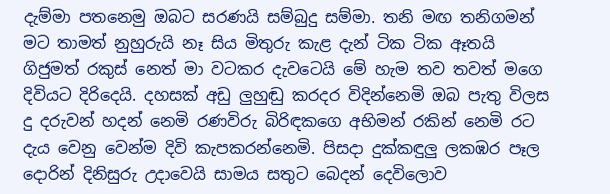දැම්මා පතනෙමු ඔබට සරණයි සම්බුදු සම්මා. තනි මඟ තනිගමන් මට තාමත් නුහුරුයි නෑ සිය මිතුරු කැළ දැන් ටික ටික ඈතයි ගිජුමත් රකුස් නෙත් මා වටකර දැවටෙයි මේ හැම තව තවත් මගෙ දිවියට දිරිදෙයි. දහසක් අඩු ලුහුඬු කරදර විදින්නෙමි ඔබ පැතු විලස දු දරුවන් හදන් නෙමි රණවිරු බිරිඳකගෙ අභිමන් රකින් නෙමි රට දැය වෙනු වෙන්ම දිවි කැපකරන්නෙමි. පිසදා දුක්කඳුලු ලකඹර පෑල දොරින් දිනිසුරු උදාවෙයි සාමය සතුට බෙදන් දෙවිලොව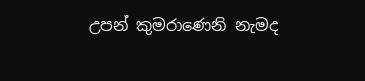උපන් කුමරාණෙනි නැමද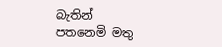බැතින් පතනෙමි මතු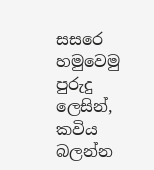සසරෙ හමුවෙමු පුරුදු ලෙසින්,
කවිය බලන්න